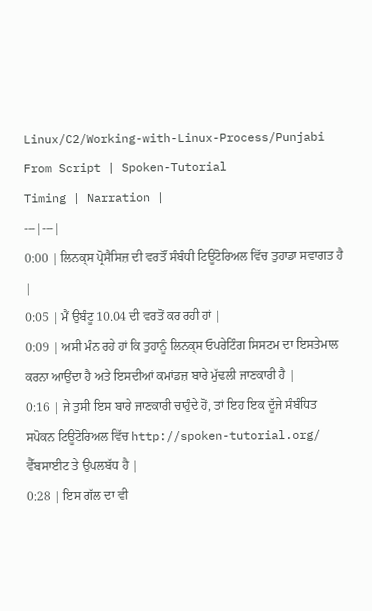Linux/C2/Working-with-Linux-Process/Punjabi
From Script | Spoken-Tutorial
Timing | Narration |
---|---|
0:00 | ਲਿਨਕ੍ਸ ਪ੍ਰੋਸੈਸਿਜ਼ ਦੀ ਵਰਤੌਂ ਸੰਬੰਧੀ ਟਿਊਟੋਰਿਅਲ ਵਿੱਚ ਤੁਹਾਡਾ ਸਵਾਗਤ ਹੈ |
0:05 | ਮੈਂ ਉਬੰਟੂ 10.04 ਦੀ ਵਰਤੋਂ ਕਰ ਰਹੀ ਹਾਂ |
0:09 | ਅਸੀ ਮੰਨ ਰਹੇ ਹਾਂ ਕਿ ਤੁਹਾਨੂੰ ਲਿਨਕ੍ਸ ਓਪਰੇਟਿੰਗ ਸਿਸਟਮ ਦਾ ਇਸਤੇਮਾਲ ਕਰਨਾ ਆਉਂਦਾ ਹੈ ਅਤੇ ਇਸਦੀਆਂ ਕਮਾਂਡਜ਼ ਬਾਰੇ ਮੁੱਢਲੀ ਜਾਣਕਾਰੀ ਹੈ |
0:16 | ਜੇ ਤੁਸੀ ਇਸ ਬਾਰੇ ਜਾਣਕਾਰੀ ਚਾਹੁੰਦੇ ਹੋਂ, ਤਾਂ ਇਹ ਇਕ ਦੂੱਜੇ ਸੰਬੰਧਿਤ ਸਪੋਕਨ ਟਿਊਟੋਰਿਅਲ ਵਿੱਚ http://spoken-tutorial.org/ ਵੈੱਬਸਾਈਟ ਤੇ ਉਪਲਬੱਧ ਹੈ |
0:28 | ਇਸ ਗੱਲ ਦਾ ਵੀ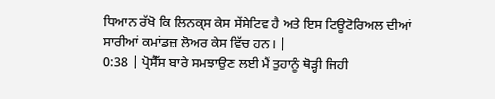ਧਿਆਨ ਰੱਖੋ ਕਿ ਲਿਨਕ੍ਸ ਕੇਸ ਸੇਂਸੇਟਿਵ ਹੈ ਅਤੇ ਇਸ ਟਿਊਟੋਰਿਅਲ ਦੀਆਂ ਸਾਰੀਆਂ ਕਮਾਂਡਜ਼ ਲੋਅਰ ਕੇਸ ਵਿੱਚ ਹਨ। |
0:38 | ਪ੍ਰੋਸੈੱਸ ਬਾਰੇ ਸਮਝਾਉਣ ਲਈ ਮੈਂ ਤੁਹਾਨੂੰ ਥੋੜ੍ਹੀ ਜਿਹੀ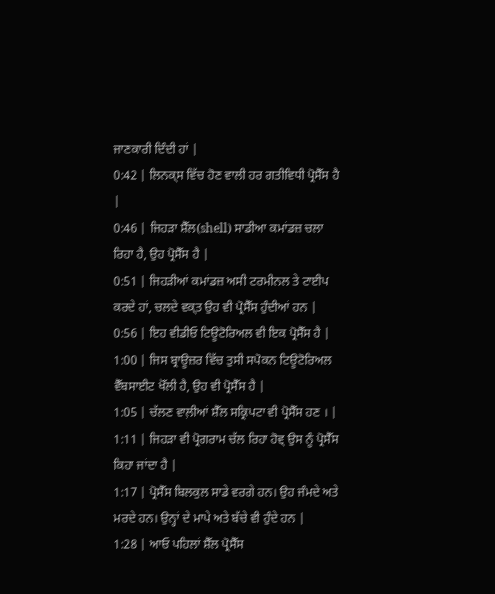ਜਾਣਕਾਰੀ ਦਿੰਦੀ ਹਾਂ |
0:42 | ਲਿਨਕ੍ਸ ਵਿੱਚ ਹੋਣ ਵਾਲੀ ਹਰ ਗਤੀਵਿਧੀ ਪ੍ਰੋਸੈੱਸ ਹੈ |
0:46 | ਜਿਹੜਾ ਸ਼ੈੱਲ(shell) ਸਾਡੀਆ ਕਮਾਂਡਜ਼ ਚਲਾ ਰਿਹਾ ਹੈ, ਉਹ ਪ੍ਰੋਸੈੱਸ ਹੈ |
0:51 | ਜਿਹੜੀਆਂ ਕਮਾਂਡਜ਼ ਅਸੀ ਟਰਮੀਨਲ ਤੇ ਟਾਈਪ ਕਰਦੇ ਹਾਂ, ਚਲਦੇ ਵਕ੍ਤ ਉਹ ਵੀ ਪ੍ਰੋਸੈੱਸ ਹੁੰਦੀਆਂ ਹਨ |
0:56 | ਇਹ ਵੀਡੀਓ ਟਿਊਟੋਰਿਅਲ ਵੀ ਇਕ ਪ੍ਰੋਸੈੱਸ ਹੈ |
1:00 | ਜਿਸ ਬ੍ਰਾਊਜ਼ਰ ਵਿੱਚ ਤੁਸੀ ਸਪੋਕਨ ਟਿਊਟੋਰਿਅਲ ਵੈੱਬਸਾਈਟ ਖੋੱਲੀ ਹੈ, ਉਹ ਵੀ ਪ੍ਰੋਸੈੱਸ ਹੈ |
1:05 | ਚੱਲਣ ਵਾਲ਼ੀਆਂ ਸ਼ੈੱਲ ਸਕ੍ਰਿਪਟਾ ਵੀ ਪ੍ਰੋਸੈੱਸ ਹਣ । |
1:11 | ਜਿਹੜਾ ਵੀ ਪ੍ਰੋਗਰਾਮ ਚੱਲ ਰਿਹਾ ਹੋਵ੍ ਉਸ ਨੂੰ ਪ੍ਰੋਸੈੱਸ ਕਿਹਾ ਜਾਂਦਾ ਹੈ |
1:17 | ਪ੍ਰੋਸੈੱਸ ਬਿਲਕੁਲ ਸਾਡੇ ਵਰਗੇ ਹਨ। ਉਹ ਜੰਮਦੇ ਅਤੇ ਮਰਦੇ ਹਨ। ਉਨ੍ਹਾਂ ਦੇ ਮਾਪੇ ਅਤੇ ਬੱਚੇ ਵੀ ਹੁੰਦੇ ਹਨ |
1:28 | ਆਓ ਪਹਿਲਾਂ ਸ਼ੈੱਲ ਪ੍ਰੋਸੈੱਸ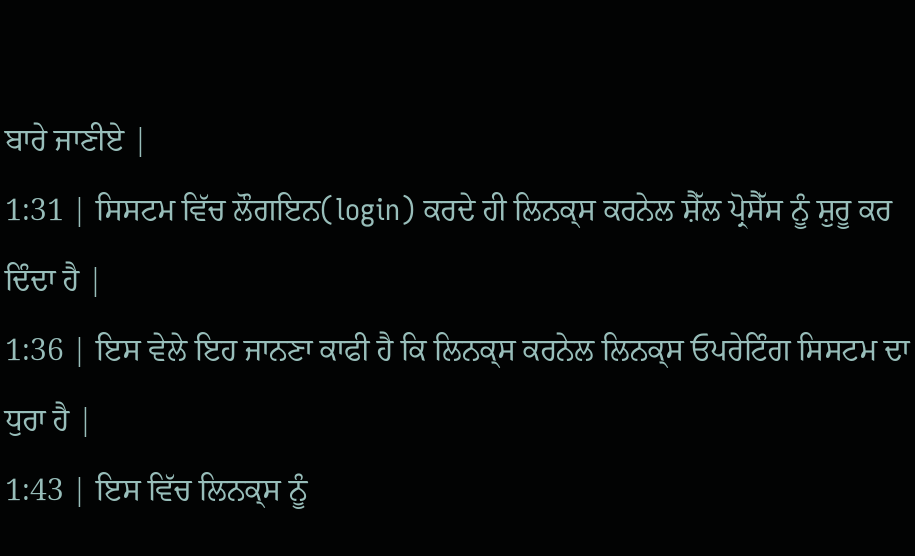ਬਾਰੇ ਜਾਣੀਏ |
1:31 | ਸਿਸਟਮ ਵਿੱਚ ਲੌਗਇਨ(login) ਕਰਦੇ ਹੀ ਲਿਨਕ੍ਸ ਕਰਨੇਲ ਸ਼ੈੱਲ ਪ੍ਰੋਸੈੱਸ ਨੂੰ ਸ਼ੁਰੂ ਕਰ ਦਿੰਦਾ ਹੈ |
1:36 | ਇਸ ਵੇਲੇ ਇਹ ਜਾਨਣਾ ਕਾਫੀ ਹੈ ਕਿ ਲਿਨਕ੍ਸ ਕਰਨੇਲ ਲਿਨਕ੍ਸ ਓਪਰੇਟਿੰਗ ਸਿਸਟਮ ਦਾ ਧੁਰਾ ਹੈ |
1:43 | ਇਸ ਵਿੱਚ ਲਿਨਕ੍ਸ ਨੂੰ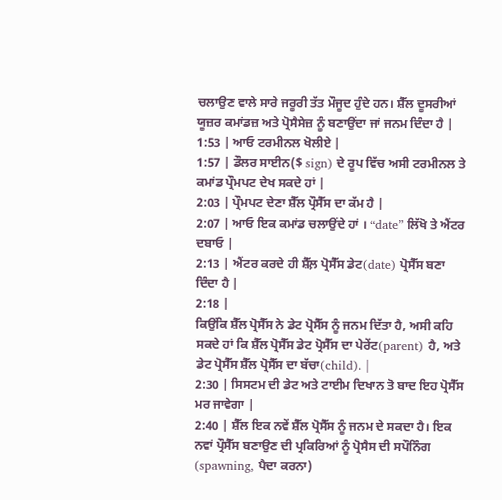ਚਲਾਉਣ ਵਾਲੇ ਸਾਰੇ ਜਰੂਰੀ ਤੱਤ ਮੌਜੂਦ ਹੁੰਦੇ ਹਨ। ਸ਼ੈੱਲ ਦੂਸਰੀਆਂ ਯੂਜ਼ਰ ਕਮਾਂਡਜ਼ ਅਤੇ ਪ੍ਰੋਸੈਸੇਜ਼ ਨੂੰ ਬਣਾਉਂਦਾ ਜਾਂ ਜਨਮ ਦਿੰਦਾ ਹੈ |
1:53 | ਆਓ ਟਰਮੀਨਲ ਖੋਲੀਏ |
1:57 | ਡੌਲਰ ਸਾਈਨ($ sign) ਦੇ ਰੂਪ ਵਿੱਚ ਅਸੀ ਟਰਮੀਨਲ ਤੇ ਕਮਾਂਡ ਪ੍ਰੌਮਪਟ ਦੇਖ ਸਕਦੇ ਹਾਂ |
2:03 | ਪ੍ਰੌਮਪਟ ਦੇਣਾ ਸ਼ੈੱਲ ਪ੍ਰੌਸੈੱਸ ਦਾ ਕੱਮ ਹੈ |
2:07 | ਆਓ ਇਕ ਕਮਾਂਡ ਚਲਾਉਂਦੇ ਹਾਂ । “date” ਲਿੱਖੋ ਤੇ ਐਂਟਰ ਦਬਾਓ |
2:13 | ਐਂਟਰ ਕਰਦੇ ਹੀ ਸ਼ੈੱਲ਼ ਪ੍ਰੋਸੈੱਸ ਡੇਟ(date) ਪ੍ਰੋਸੈੱਸ ਬਣਾ ਦਿੰਦਾ ਹੈ |
2:18 |
ਕਿਉਂਕਿ ਸ਼ੈੱਲ ਪ੍ਰੋਸੈੱਸ ਨੇ ਡੇਟ ਪ੍ਰੋਸੈੱਸ ਨੂੰ ਜਨਮ ਦਿੱਤਾ ਹੈ, ਅਸੀ ਕਹਿ ਸਕਦੇ ਹਾਂ ਕਿ ਸ਼ੈੱਲ ਪ੍ਰੋਸੈੱਸ ਡੇਟ ਪ੍ਰੋਸੈੱਸ ਦਾ ਪੇਰੇਂਟ(parent) ਹੈ, ਅਤੇ ਡੇਟ ਪ੍ਰੋਸੈੱਸ ਸ਼ੈੱਲ ਪ੍ਰੋਸੈੱਸ ਦਾ ਬੱਚਾ(child). |
2:30 | ਸਿਸਟਮ ਦੀ ਡੇਟ ਅਤੇ ਟਾਈਮ ਦਿਖਾਨ ਤੋ ਬਾਦ ਇਹ ਪ੍ਰੋਸੈੱਸ ਮਰ ਜਾਵੇਗਾ |
2:40 | ਸ਼ੈੱਲ ਇਕ ਨਵੇਂ ਸ਼ੈੱਲ ਪ੍ਰੋਸੈੱਸ ਨੂੰ ਜਨਮ ਦੇ ਸਕਦਾ ਹੈ। ਇਕ ਨਵਾਂ ਪ੍ਰੌਸੈੱਸ ਬਣਾਉਣ ਦੀ ਪ੍ਰਕਿਰਿਆਂ ਨੂੰ ਪ੍ਰੋਸੈਸ ਦੀ ਸਪੌਨਿੰਗ (spawning, ਪੈਦਾ ਕਰਨਾ)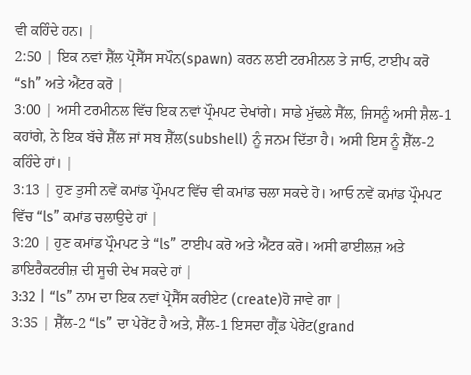ਵੀ ਕਹਿੰਦੇ ਹਨ। |
2:50 | ਇਕ ਨਵਾਂ ਸ਼ੈੱਲ ਪ੍ਰੋਸੈੱਸ ਸਪੌਨ(spawn) ਕਰਨ ਲਈ ਟਰਮੀਨਲ ਤੇ ਜਾਓ, ਟਾਈਪ ਕਰੋ “sh” ਅਤੇ ਐਂਟਰ ਕਰੋ |
3:00 | ਅਸੀ ਟਰਮੀਨਲ ਵਿੱਚ ਇਕ ਨਵਾਂ ਪ੍ਰੌਮਪਟ ਦੇਖਾਂਗੇ। ਸਾਡੇ ਮੁੱਢਲੇ ਸੈੱਲ, ਜਿਸਨੂੰ ਅਸੀ ਸ਼ੈਲ-1 ਕਹਾਂਗੇ, ਨੇ ਇਕ ਬੱਚੇ ਸ਼ੈੱਲ ਜਾਂ ਸਬ ਸ਼ੈੱਲ(subshell) ਨੂੰ ਜਨਮ ਦਿੱਤਾ ਹੈ। ਅਸੀ ਇਸ ਨੂੰ ਸ਼ੈੱਲ-2 ਕਹਿੰਦੇ ਹਾਂ। |
3:13 | ਹੁਣ ਤੁਸੀ ਨਵੇਂ ਕਮਾਂਡ ਪ੍ਰੌਮਪਟ ਵਿੱਚ ਵੀ ਕਮਾਂਡ ਚਲਾ ਸਕਦੇ ਹੋ। ਆਓ ਨਵੇਂ ਕਮਾਂਡ ਪ੍ਰੌਮਪਟ ਵਿੱਚ “ls” ਕਮਾਂਡ ਚਲਾਉਦੇ ਹਾਂ |
3:20 | ਹੁਣ ਕਮਾਂਡ ਪ੍ਰੌਮਪਟ ਤੇ “ls” ਟਾਈਪ ਕਰੋ ਅਤੇ ਐਂਟਰ ਕਰੋ। ਅਸੀ ਫਾਈਲਜ਼ ਅਤੇ ਡਾਇਰੈਕਟਰੀਜ਼ ਦੀ ਸੂਚੀ ਦੇਖ ਸਕਦੇ ਹਾਂ |
3:32 | “ls” ਨਾਮ ਦਾ ਇਕ ਨਵਾਂ ਪ੍ਰੋਸੈੱਸ ਕਰੀਏਟ (create)ਹੋ ਜਾਵੇ ਗਾ |
3:35 | ਸ਼ੈੱਲ-2 “ls” ਦਾ ਪੇਰੇਂਟ ਹੈ ਅਤੇ, ਸ਼ੈੱਲ-1 ਇਸਦਾ ਗ੍ਰੈਂਡ ਪੇਰੇਂਟ(grand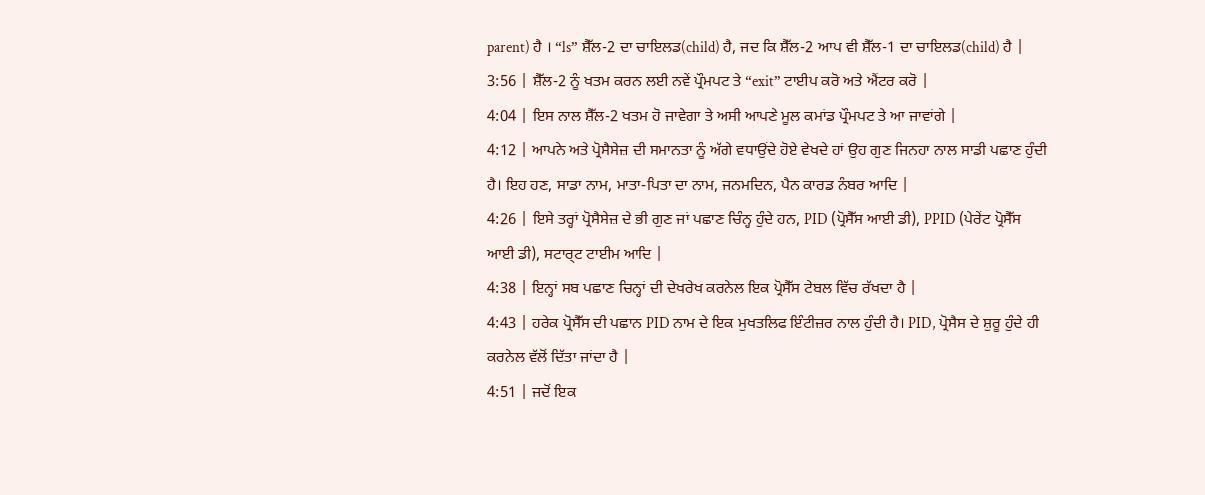parent) ਹੈ । “ls” ਸ਼ੈੱਲ-2 ਦਾ ਚਾਇਲਡ(child) ਹੈ, ਜਦ ਕਿ ਸ਼ੈੱਲ-2 ਆਪ ਵੀ ਸ਼ੈੱਲ-1 ਦਾ ਚਾਇਲਡ(child) ਹੈ |
3:56 | ਸ਼ੈੱਲ-2 ਨੂੰ ਖਤਮ ਕਰਨ ਲਈ ਨਵੇਂ ਪ੍ਰੌਮਪਟ ਤੇ “exit” ਟਾਈਪ ਕਰੋ ਅਤੇ ਐਂਟਰ ਕਰੋ |
4:04 | ਇਸ ਨਾਲ ਸ਼ੈੱਲ-2 ਖਤਮ ਹੋ ਜਾਵੇਗਾ ਤੇ ਅਸੀ ਆਪਣੇ ਮੂਲ ਕਮਾਂਡ ਪ੍ਰੌਮਪਟ ਤੇ ਆ ਜਾਵਾਂਗੇ |
4:12 | ਆਪਨੇ ਅਤੇ ਪ੍ਰੋਸੈਸੇਜ਼ ਦੀ ਸਮਾਨਤਾ ਨੂੰ ਅੱਗੇ ਵਧਾਉਂਦੇ ਹੋਏ ਵੇਖਦੇ ਹਾਂ ਉਹ ਗੁਣ ਜਿਨਹਾ ਨਾਲ ਸਾਡੀ ਪਛਾਣ ਹੁੰਦੀ ਹੈ। ਇਹ ਹਣ, ਸਾਡਾ ਨਾਮ, ਮਾਤਾ-ਪਿਤਾ ਦਾ ਨਾਮ, ਜਨਮਦਿਨ, ਪੈਨ ਕਾਰਡ ਨੰਬਰ ਆਦਿ |
4:26 | ਇਸੇ ਤਰ੍ਹਾਂ ਪ੍ਰੋਸੈਸੇਜ਼ ਦੇ ਭੀ ਗੁਣ ਜਾਂ ਪਛਾਣ ਚਿੰਨ੍ਹ ਹੁੰਦੇ ਹਨ, PID (ਪ੍ਰੋਸੈੱਸ ਆਈ ਡੀ), PPID (ਪੇਰੇਂਟ ਪ੍ਰੋਸੈੱਸ ਆਈ ਡੀ), ਸਟਾਰ੍ਟ ਟਾਈਮ ਆਦਿ |
4:38 | ਇਨ੍ਹਾਂ ਸਬ ਪਛਾਣ ਚਿਨ੍ਹਾਂ ਦੀ ਦੇਖਰੇਖ ਕਰਨੇਲ ਇਕ ਪ੍ਰੋਸੈੱਸ ਟੇਬਲ ਵਿੱਚ ਰੱਖਦਾ ਹੈ |
4:43 | ਹਰੇਕ ਪ੍ਰੋਸੈੱਸ ਦੀ ਪਛਾਨ PID ਨਾਮ ਦੇ ਇਕ ਮੁਖਤਲਿਫ ਇੰਟੀਜ਼ਰ ਨਾਲ ਹੁੰਦੀ ਹੈ। PID, ਪ੍ਰੋਸੈਸ ਦੇ ਸ਼ੁਰੂ ਹੁੰਦੇ ਹੀ ਕਰਨੇਲ ਵੱਲੋਂ ਦਿੱਤਾ ਜਾਂਦਾ ਹੈ |
4:51 | ਜਦੋਂ ਇਕ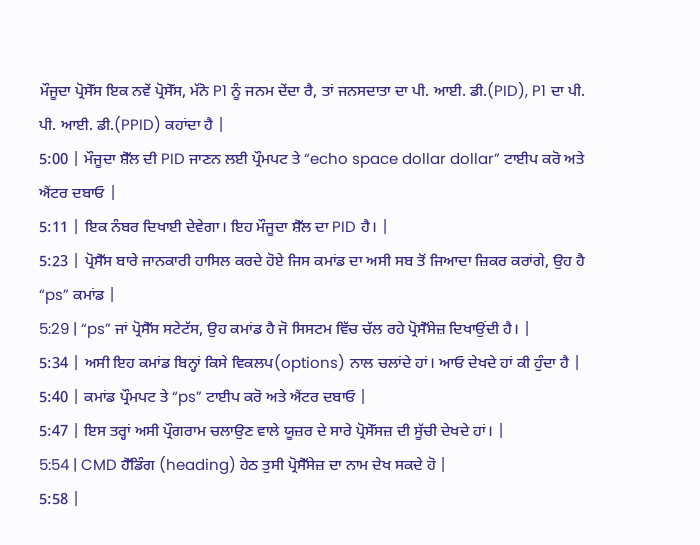ਮੌਜੂਦਾ ਪ੍ਰੋਸੇੱਸ ਇਕ ਨਵੇਂ ਪ੍ਰੋਸੇੱਸ, ਮੱਨੋ P1 ਨੂੰ ਜਨਮ ਦੇਂਦਾ ਰੈ, ਤਾਂ ਜਨਸਦਾਤਾ ਦਾ ਪੀ. ਆਈ. ਡੀ.(PID), P1 ਦਾ ਪੀ. ਪੀ. ਆਈ. ਡੀ.(PPID) ਕਹਾਂਦਾ ਹੈ |
5:00 | ਮੌਜੂਦਾ ਸ਼ੈੱਲ ਦੀ PID ਜਾਣਨ ਲਈ ਪ੍ਰੌਮਪਟ ਤੇ “echo space dollar dollar” ਟਾਈਪ ਕਰੋ ਅਤੇ ਐਂਟਰ ਦਬਾਓ |
5:11 | ਇਕ ਨੰਬਰ ਦਿਖਾਈ ਦੇਵੇਗਾ। ਇਹ ਮੌਜੂਦਾ ਸ਼ੈੱਲ ਦਾ PID ਹੈ। |
5:23 | ਪ੍ਰੋਸੈੱਸ ਬਾਰੇ ਜਾਨਕਾਰੀ ਹਾਸਿਲ ਕਰਦੇ ਹੋਏ ਜਿਸ ਕਮਾਂਡ ਦਾ ਅਸੀ ਸਬ ਤੋਂ ਜਿਆਦਾ ਜ਼ਿਕਰ ਕਰਾਂਗੇ, ਉਹ ਹੈ “ps” ਕਮਾਂਡ |
5:29 | “ps” ਜਾਂ ਪ੍ਰੋਸੈੱਸ ਸਟੇਟੱਸ, ਉਹ ਕਮਾਂਡ ਹੈ ਜੋ ਸਿਸਟਮ ਵਿੱਚ ਚੱਲ ਰਹੇ ਪ੍ਰੋਸੈੱਸੇਜ਼ ਦਿਖਾਉਂਦੀ ਹੈ। |
5:34 | ਅਸੀ ਇਹ ਕਮਾਂਡ ਬਿਨ੍ਹਾਂ ਕਿਸੇ ਵਿਕਲਪ(options) ਨਾਲ ਚਲਾਂਦੇ ਹਾਂ। ਆਓ ਦੇਖਦੇ ਹਾਂ ਕੀ ਹੁੰਦਾ ਹੈ |
5:40 | ਕਮਾਂਡ ਪ੍ਰੌਮਪਟ ਤੇ “ps” ਟਾਈਪ ਕਰੋ ਅਤੇ ਐਂਟਰ ਦਬਾਓ |
5:47 | ਇਸ ਤਰ੍ਹਾਂ ਅਸੀ ਪ੍ਰੌਗਰਾਮ ਚਲਾਉਣ ਵਾਲੇ ਯੂਜ਼ਰ ਦੇ ਸਾਰੇ ਪ੍ਰੋਸੇੱਸਜ਼ ਦੀ ਸੂੱਚੀ ਦੇਖਦੇ ਹਾਂ। |
5:54 | CMD ਹੈੱਡਿੰਗ (heading) ਹੇਠ ਤੁਸੀ ਪ੍ਰੋਸੈੱਸੇਜ਼ ਦਾ ਨਾਮ ਦੇਖ ਸਕਦੇ ਹੋ |
5:58 |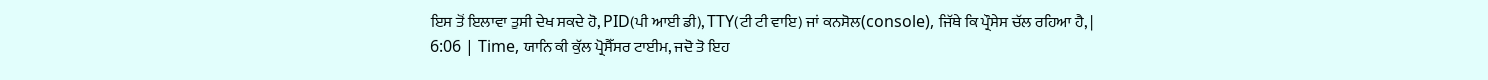ਇਸ ਤੋਂ ਇਲਾਵਾ ਤੁਸੀ ਦੇਖ ਸਕਦੇ ਹੋ, PID(ਪੀ ਆਈ ਡੀ), TTY(ਟੀ ਟੀ ਵਾਇ) ਜਾਂ ਕਨਸੋਲ(console), ਜਿੱਥੇ ਕਿ ਪ੍ਰੌਸੇਸ ਚੱਲ ਰਹਿਆ ਹੈ, |
6:06 | Time, ਯਾਨਿ ਕੀ ਕੁੱਲ ਪ੍ਰੋਸੈੱਸਰ ਟਾਈਮ, ਜਦੋ ਤੋ ਇਹ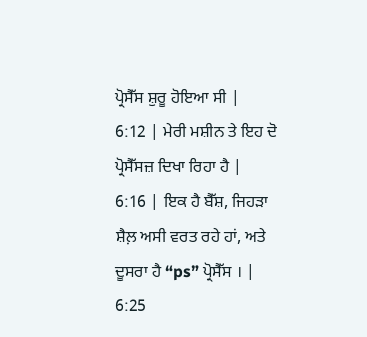ਪ੍ਰੋਸੈੱਸ ਸ਼ੁਰੂ ਹੋਇਆ ਸੀ |
6:12 | ਮੇਰੀ ਮਸ਼ੀਨ ਤੇ ਇਹ ਦੋ ਪ੍ਰੋਸੈੱਸਜ਼ ਦਿਖਾ ਰਿਹਾ ਹੈ |
6:16 | ਇਕ ਹੈ ਬੈੱਸ਼, ਜਿਹੜਾ ਸ਼ੈਲ਼ ਅਸੀ ਵਰਤ ਰਹੇ ਹਾਂ, ਅਤੇ ਦੂਸਰਾ ਹੈ “ps” ਪ੍ਰੋਸੈੱਸ । |
6:25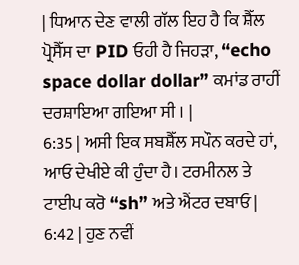| ਧਿਆਨ ਦੇਣ ਵਾਲੀ ਗੱਲ ਇਹ ਹੈ ਕਿ ਸ਼ੈੱਲ ਪ੍ਰੋਸੈੱਸ ਦਾ PID ਓਹੀ ਹੈ ਜਿਹੜਾ, “echo space dollar dollar” ਕਮਾਂਡ ਰਾਹੀਂ ਦਰਸ਼ਾਇਆ ਗਇਆ ਸੀ । |
6:35 | ਅਸੀ ਇਕ ਸਬਸ਼ੈੱਲ ਸਪੌਨ ਕਰਦੇ ਹਾਂ, ਆਓ ਦੇਖੀਏ ਕੀ ਹੁੰਦਾ ਹੈ। ਟਰਮੀਨਲ ਤੇ ਟਾਈਪ ਕਰੋ “sh” ਅਤੇ ਐਂਟਰ ਦਬਾਓ |
6:42 | ਹੁਣ ਨਵੀਂ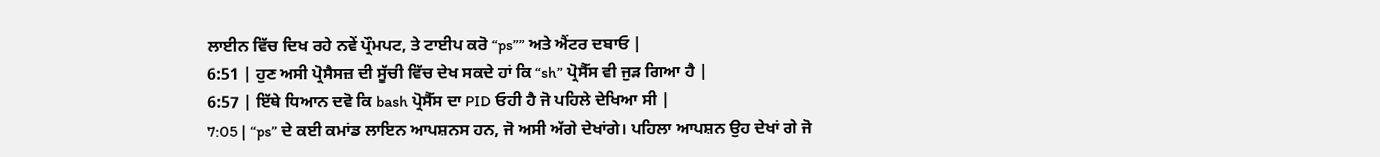ਲਾਈਨ ਵਿੱਚ ਦਿਖ ਰਹੇ ਨਵੇਂ ਪ੍ਰੌਮਪਟ, ਤੇ ਟਾਈਪ ਕਰੋ “ps”” ਅਤੇ ਐਂਟਰ ਦਬਾਓ |
6:51 | ਹੁਣ ਅਸੀ ਪ੍ਰੋਸੈਸਜ਼ ਦੀ ਸੂੱਚੀ ਵਿੱਚ ਦੇਖ ਸਕਦੇ ਹਾਂ ਕਿ “sh” ਪ੍ਰੋਸੈੱਸ ਵੀ ਜੁੜ ਗਿਆ ਹੈ |
6:57 | ਇੱਥੇ ਧਿਆਨ ਦਵੋ ਕਿ bash ਪ੍ਰੋਸੈੱਸ ਦਾ PID ਓਹੀ ਹੈ ਜੋ ਪਹਿਲੇ ਦੇਖਿਆ ਸੀ |
7:05 | “ps” ਦੇ ਕਈ ਕਮਾਂਡ ਲਾਇਨ ਆਪਸ਼ਨਸ ਹਨ, ਜੋ ਅਸੀ ਅੱਗੇ ਦੇਖਾਂਗੇ। ਪਹਿਲਾ ਆਪਸ਼ਨ ਉਹ ਦੇਖਾਂ ਗੇ ਜੋ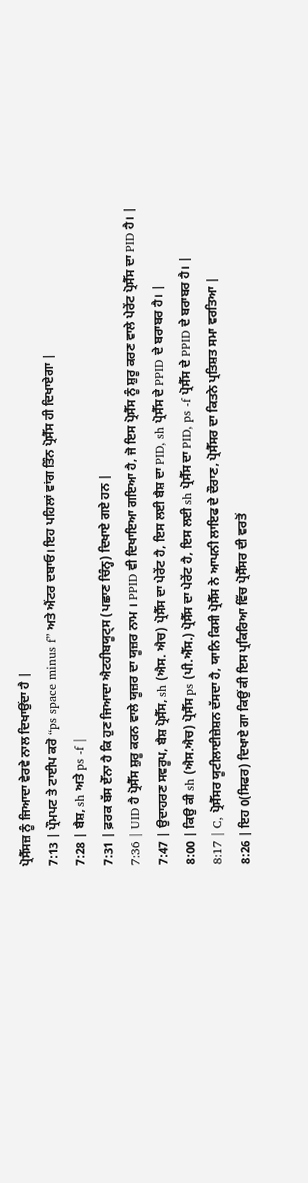ਪ੍ਰੋਸੈੱਸਜ਼ ਨੂੰ ਜਿਆਦਾ ਵੇਰਵੇ ਨਾਲ ਦਿਖਾਉਂਦਾ ਹੈ |
7:13 | ਪ੍ਰੌਮਪਟ ਤੇ ਟਾਈਪ ਕਰੋ “ps space minus f” ਅਤੇ ਐਂਟਰ ਦਬਾਓ। ਇਹ ਪਹਿਲਾਂ ਵਾਂਗ ਤਿੰਨ ਪ੍ਰੋਸੈੱਸ ਹੀ ਦਿਖਾਏਗਾ |
7:28 | ਬੈਸ਼, sh ਅਤੇ ps -f |
7:31 | ਫ਼ਰਕ ਬੱਸ ਏੱਨਾ ਹੈ ਕਿ ਹੁਣ ਜਿਆਦਾ ਐਟਹੀਬਯੂਟ੍ਸ (ਪਛਾਣ ਚਿੰਨ੍ਹ) ਦਿਖਾਏ ਗਏ ਹਨ |
7:36 | UID ਹੈ ਪ੍ਰੋਸੈੱਸ ਸ਼ੁਰੂ ਕਰਨ ਵਾਲੇ ਯੂਜ਼ਰ ਦਾ ਯੂਜ਼ਰ ਨਾਮ । PPID ਵੀ ਦਿਖਾਇਆ ਗਇਆ ਹੈ, ਜੋ ਇਸ ਪ੍ਰੋਸੈੱਸ ਨੂੰ ਸ਼ੁਰੂ ਕਰਣ ਵਾਲੇ ਪੇਰੇਂਟ ਪ੍ਰੋਸੈੱਸ ਦਾ PID ਹੈ। |
7:47 | ਉਦਾਹਰਣ ਸਵਰੂਪ, ਬੈਸ਼ ਪ੍ਰੋਸੈੱਸ, sh (ਐਸ. ਐਚ) ਪ੍ਰੋਸੈੱਸ ਦਾ ਪੇਰੇਂਟ ਹੈ, ਇਸ ਲਈ ਬੈਸ਼ ਦਾ PID, sh ਪ੍ਰੋਸੈੱਸ ਦੇ PPID ਦੇ ਬਰਾਬਰ ਹੈ। |
8:00 | ਕਿਉ ਕੀ sh (ਐਸ.ਐਚ) ਪ੍ਰੋਸੈੱਸ ps (ਪੀ.ਐੱਸ.) ਪ੍ਰੋਸੈੱਸ ਦਾ ਪੇਰੇਂਟ ਹੈ, ਇਸ ਲਈ sh ਪ੍ਰੋਸੈੱਸ ਦਾ PID, ps -f ਪ੍ਰੋਸੈੱਸ ਦੇ PPID ਦੇ ਬਰਾਬਰ ਹੈ। |
8:17 | C, ਪ੍ਰੋਸੈੱਸਰ ਯੂਟੀਲਾਈਜ਼ੇਸ਼ਨ ਦੱਸਦਾ ਹੈ, ਯਾਨਿ ਕਿਸੀ ਪ੍ਰੋਸੈੱਸ ਨੇ ਆਪਨੀ ਲਾਇਫ ਦੇ ਦੌਰਾਣ, ਪ੍ਰੋਸੈੱਸਰ ਦਾ ਕਿਤਨੇ ਪ੍ਰਤਿਸ਼ਤ ਸਮਾ ਵਰਤਿਆ |
8:26 | ਇਹ 0(ਸਿਫਰ) ਦਿਖਾਏ ਗਾ ਕਿਉਂ ਕੀ ਇਸ ਪ੍ਰਕਿਰਿਆ ਵਿੱਚ ਪ੍ਰੋਸੈੱਸਰ ਦੀ ਵਰਤੋਂ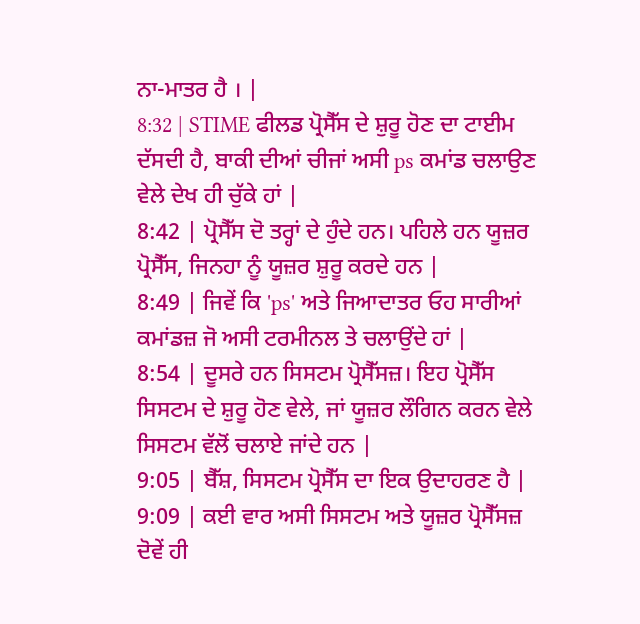ਨਾ-ਮਾਤਰ ਹੈ । |
8:32 | STIME ਫੀਲਡ ਪ੍ਰੋਸੈੱਸ ਦੇ ਸ਼ੁਰੂ ਹੋਣ ਦਾ ਟਾਈਮ ਦੱਸਦੀ ਹੈ, ਬਾਕੀ ਦੀਆਂ ਚੀਜਾਂ ਅਸੀ ps ਕਮਾਂਡ ਚਲਾਉਣ ਵੇਲੇ ਦੇਖ ਹੀ ਚੁੱਕੇ ਹਾਂ |
8:42 | ਪ੍ਰੋਸੈੱਸ ਦੋ ਤਰ੍ਹਾਂ ਦੇ ਹੁੰਦੇ ਹਨ। ਪਹਿਲੇ ਹਨ ਯੂਜ਼ਰ ਪ੍ਰੋਸੈੱਸ, ਜਿਨਹਾ ਨੂੰ ਯੂਜ਼ਰ ਸ਼ੁਰੂ ਕਰਦੇ ਹਨ |
8:49 | ਜਿਵੇਂ ਕਿ 'ps' ਅਤੇ ਜਿਆਦਾਤਰ ਓਹ ਸਾਰੀਆਂ ਕਮਾਂਡਜ਼ ਜੋ ਅਸੀ ਟਰਮੀਨਲ ਤੇ ਚਲਾਉਂਦੇ ਹਾਂ |
8:54 | ਦੂਸਰੇ ਹਨ ਸਿਸਟਮ ਪ੍ਰੋਸੈੱਸਜ਼। ਇਹ ਪ੍ਰੋਸੈੱਸ ਸਿਸਟਮ ਦੇ ਸ਼ੁਰੂ ਹੋਣ ਵੇਲੇ, ਜਾਂ ਯੂਜ਼ਰ ਲੌਗਿਨ ਕਰਨ ਵੇਲੇ ਸਿਸਟਮ ਵੱਲੋਂ ਚਲਾਏ ਜਾਂਦੇ ਹਨ |
9:05 | ਬੈੱਸ਼, ਸਿਸਟਮ ਪ੍ਰੋਸੈੱਸ ਦਾ ਇਕ ਉਦਾਹਰਣ ਹੈ |
9:09 | ਕਈ ਵਾਰ ਅਸੀ ਸਿਸਟਮ ਅਤੇ ਯੂਜ਼ਰ ਪ੍ਰੋਸੈੱਸਜ਼ ਦੋਵੇਂ ਹੀ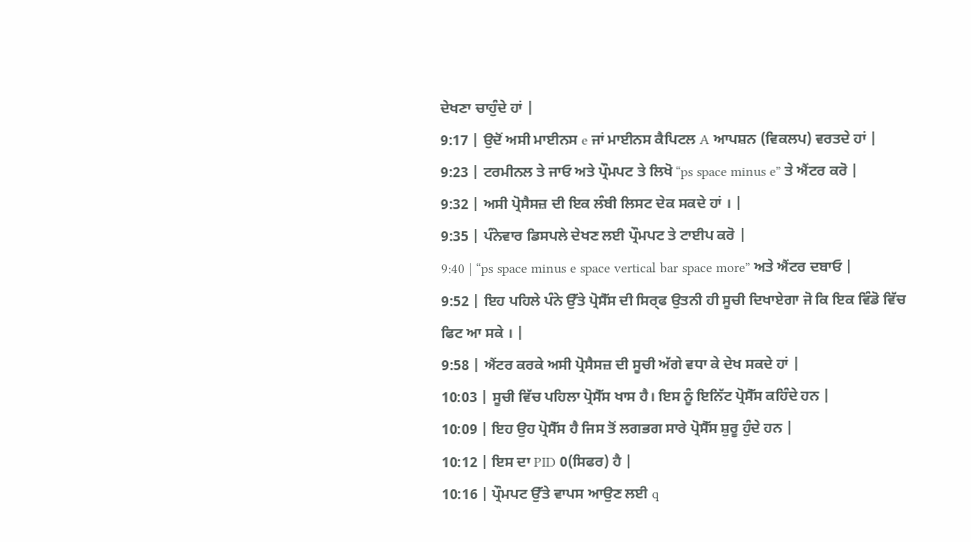ਦੇਖਣਾ ਚਾਹੁੰਦੇ ਹਾਂ |
9:17 | ਉਦੋਂ ਅਸੀ ਮਾਈਨਸ e ਜਾਂ ਮਾਈਨਸ ਕੈਪਿਟਲ A ਆਪਸ਼ਨ (ਵਿਕਲਪ) ਵਰਤਦੇ ਹਾਂ |
9:23 | ਟਰਮੀਨਲ ਤੇ ਜਾਓ ਅਤੇ ਪ੍ਰੌਮਪਟ ਤੇ ਲਿਖੋ “ps space minus e” ਤੇ ਐਂਟਰ ਕਰੋ |
9:32 | ਅਸੀ ਪ੍ਰੋਸੈਸਜ਼ ਦੀ ਇਕ ਲੰਬੀ ਲਿਸਟ ਦੇਕ ਸਕਦੇ ਹਾਂ । |
9:35 | ਪੰਨੇਵਾਰ ਡਿਸਪਲੇ ਦੇਖਣ ਲਈ ਪ੍ਰੌਮਪਟ ਤੇ ਟਾਈਪ ਕਰੋ |
9:40 | “ps space minus e space vertical bar space more” ਅਤੇ ਐਂਟਰ ਦਬਾਓ |
9:52 | ਇਹ ਪਹਿਲੇ ਪੰਨੇ ਉੱਤੇ ਪ੍ਰੋਸੈੱਸ ਦੀ ਸਿਰ੍ਫ ਉਤਨੀ ਹੀ ਸੂਚੀ ਦਿਖਾਏਗਾ ਜੋ ਕਿ ਇਕ ਵਿੰਡੋ ਵਿੱਚ ਫਿਟ ਆ ਸਕੇ । |
9:58 | ਐਂਟਰ ਕਰਕੇ ਅਸੀ ਪ੍ਰੋਸੈਸਜ਼ ਦੀ ਸੂਚੀ ਅੱਗੇ ਵਧਾ ਕੇ ਦੇਖ ਸਕਦੇ ਹਾਂ |
10:03 | ਸੂਚੀ ਵਿੱਚ ਪਹਿਲਾ ਪ੍ਰੋਸੈੱਸ ਖਾਸ ਹੈ। ਇਸ ਨੂੰ ਇਨਿੱਟ ਪ੍ਰੋਸੈੱਸ ਕਹਿੰਦੇ ਹਨ |
10:09 | ਇਹ ਉਹ ਪ੍ਰੋਸੈੱਸ ਹੈ ਜਿਸ ਤੋਂ ਲਗਭਗ ਸਾਰੇ ਪ੍ਰੋਸੈੱਸ ਸ਼ੁਰੂ ਹੁੰਦੇ ਹਨ |
10:12 | ਇਸ ਦਾ PID 0(ਸਿਫਰ) ਹੈ |
10:16 | ਪ੍ਰੌਮਪਟ ਉੱਤੇ ਵਾਪਸ ਆਉਣ ਲਈ q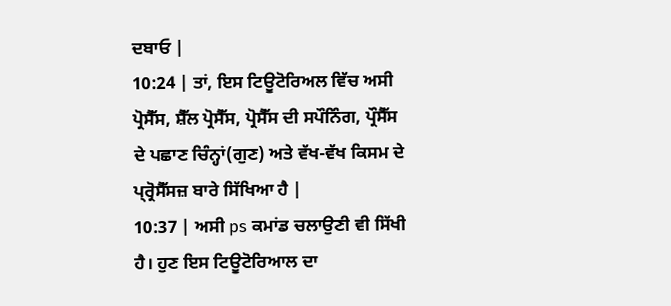ਦਬਾਓ |
10:24 | ਤਾਂ, ਇਸ ਟਿਊਟੋਰਿਅਲ ਵਿੱਚ ਅਸੀ ਪ੍ਰੋਸੈੱਸ, ਸ਼ੈੱਲ ਪ੍ਰੋਸੈੱਸ, ਪ੍ਰੋਸੈੱਸ ਦੀ ਸਪੌਨਿੰਗ, ਪ੍ਰੌਸੈੱਸ ਦੇ ਪਛਾਣ ਚਿੰਨ੍ਹਾਂ(ਗੁਣ) ਅਤੇ ਵੱਖ-ਵੱਖ ਕਿਸਮ ਦੇ ਪ੍ਰ੍ਰੋਸੈੱਸਜ਼ ਬਾਰੇ ਸਿੱਖਿਆ ਹੈ |
10:37 | ਅਸੀ ps ਕਮਾਂਡ ਚਲਾਉਣੀ ਵੀ ਸਿੱਖੀ ਹੈ। ਹੁਣ ਇਸ ਟਿਊਟੋਰਿਆਲ ਦਾ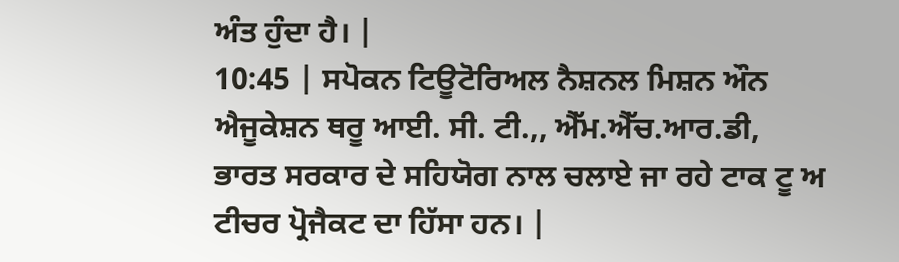ਅੰਤ ਹੁੰਦਾ ਹੈ। |
10:45 | ਸਪੋਕਨ ਟਿਊਟੋਰਿਅਲ ਨੈਸ਼ਨਲ ਮਿਸ਼ਨ ਔਨ ਐਜੂਕੇਸ਼ਨ ਥਰੂ ਆਈ. ਸੀ. ਟੀ.,, ਐੱਮ.ਐੱਚ.ਆਰ.ਡੀ, ਭਾਰਤ ਸਰਕਾਰ ਦੇ ਸਹਿਯੋਗ ਨਾਲ ਚਲਾਏ ਜਾ ਰਹੇ ਟਾਕ ਟੂ ਅ ਟੀਚਰ ਪ੍ਰੋਜੈਕਟ ਦਾ ਹਿੱਸਾ ਹਨ। |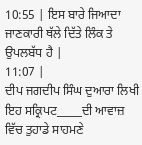10:55 | ਇਸ ਬਾਰੇ ਜਿਆਦਾ ਜਾਣਕਾਰੀ ਥੱਲੇ ਦਿੱਤੇ ਲਿੰਕ ਤੇ ਉਪਲਬੱਧ ਹੈ |
11:07 |
ਦੀਪ ਜਗਦੀਪ ਸਿੰਘ ਦੁਆਰਾ ਲਿਖੀ ਇਹ ਸਕ੍ਰਿਪਟ_____ਦੀ ਆਵਾਜ਼ ਵਿੱਚ ਤੁਹਾਡੇ ਸਾਹਮਣੇ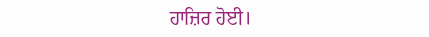ਹਾਜ਼ਿਰ ਹੋਈ।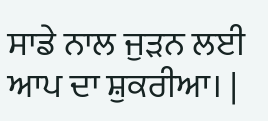ਸਾਡੇ ਨਾਲ ਜੁੜਨ ਲਈ ਆਪ ਦਾ ਸ਼ੁਕਰੀਆ। |